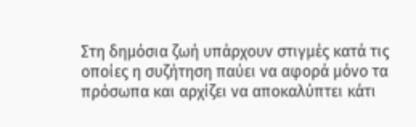Στη δημόσια ζωή υπάρχουν στιγμές κατά τις οποίες η συζήτηση παύει να αφορά μόνο τα πρόσωπα και αρχίζει να αποκαλύπτει κάτι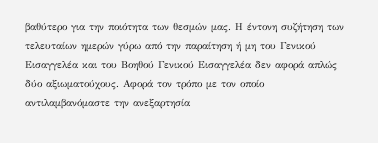βαθύτερο για την ποιότητα των θεσμών μας. Η έντονη συζήτηση των τελευταίων ημερών γύρω από την παραίτηση ή μη του Γενικού Εισαγγελέα και του Βοηθού Γενικού Εισαγγελέα δεν αφορά απλώς δύο αξιωματούχους. Αφορά τον τρόπο με τον οποίο αντιλαμβανόμαστε την ανεξαρτησία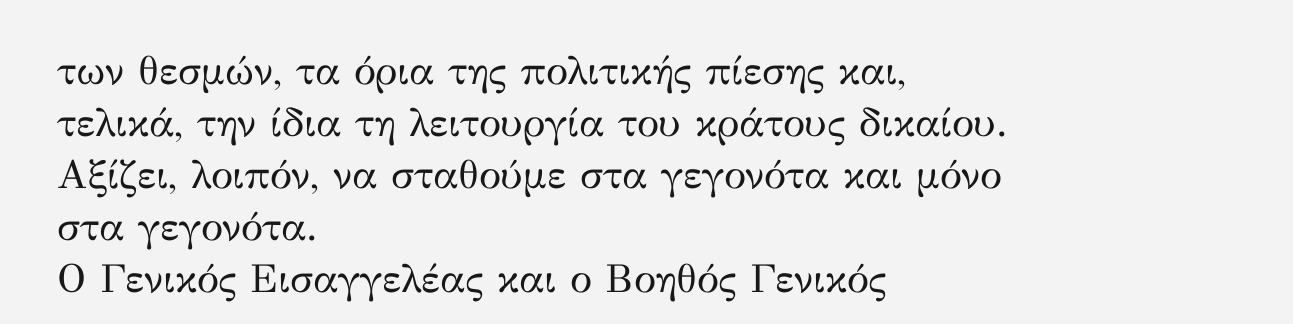των θεσμών, τα όρια της πολιτικής πίεσης και, τελικά, την ίδια τη λειτουργία του κράτους δικαίου.
Αξίζει, λοιπόν, να σταθούμε στα γεγονότα και μόνο στα γεγονότα.
Ο Γενικός Εισαγγελέας και ο Βοηθός Γενικός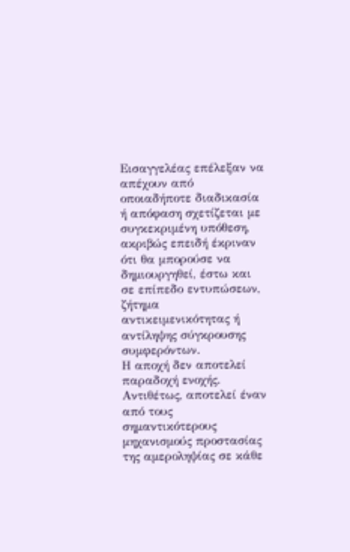Εισαγγελέας επέλεξαν να απέχουν από οποιαδήποτε διαδικασία ή απόφαση σχετίζεται με συγκεκριμένη υπόθεση, ακριβώς επειδή έκριναν ότι θα μπορούσε να δημιουργηθεί, έστω και σε επίπεδο εντυπώσεων, ζήτημα αντικειμενικότητας ή αντίληψης σύγκρουσης συμφερόντων.
Η αποχή δεν αποτελεί παραδοχή ενοχής. Αντιθέτως, αποτελεί έναν από τους σημαντικότερους μηχανισμούς προστασίας της αμεροληψίας σε κάθε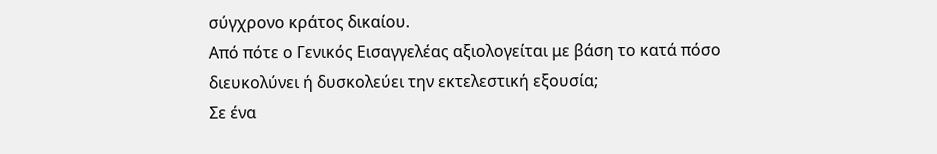σύγχρονο κράτος δικαίου.
Από πότε ο Γενικός Εισαγγελέας αξιολογείται με βάση το κατά πόσο διευκολύνει ή δυσκολεύει την εκτελεστική εξουσία;
Σε ένα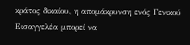κράτος δικαίου, η απομάκρυνση ενός Γενικού Εισαγγελέα μπορεί να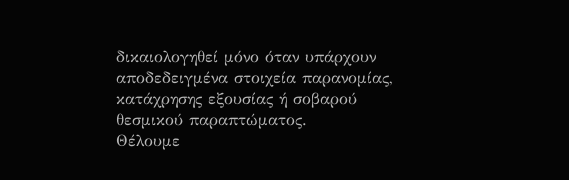δικαιολογηθεί μόνο όταν υπάρχουν αποδεδειγμένα στοιχεία παρανομίας, κατάχρησης εξουσίας ή σοβαρού θεσμικού παραπτώματος.
Θέλουμε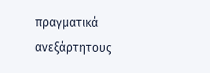πραγματικά ανεξάρτητους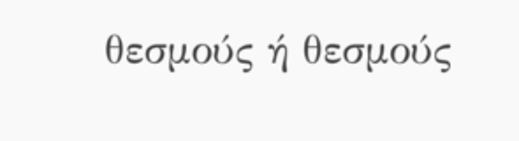θεσμούς ή θεσμούς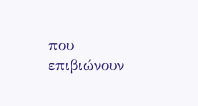που επιβιώνουν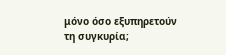μόνο όσο εξυπηρετούν τη συγκυρία;